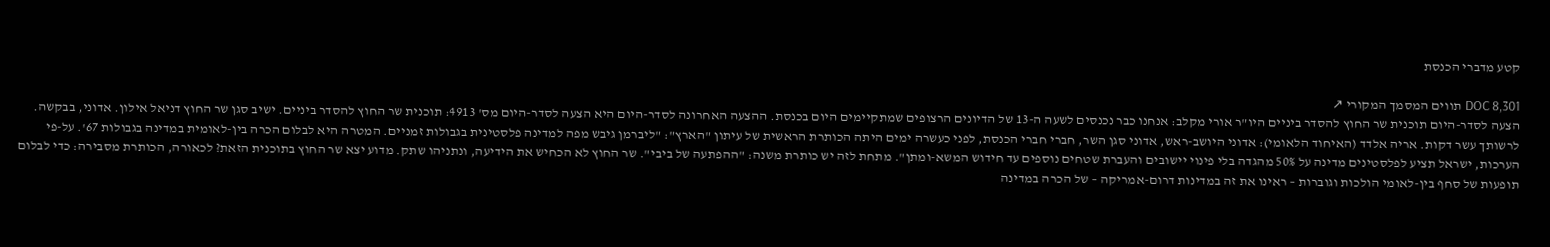קטע מדברי הכנסת

DOC 8,301 תווים המסמך המקורי ↗
הצעה לסדר-היום תוכנית שר החוץ להסדר ביניים היו"ר אורי מקלב: אנחנו כבר נכנסים לשעה ה-13 של הדיונים הרצופים שמתקיימים היום בכנסת. ההצעה האחרונה לסדר-היום היא הצעה לסדר-היום מס' 4913: תוכנית שר החוץ להסדר ביניים. ישיב סגן שר החוץ דניאל אילון. אדוני, בבקשה. לרשותך עשר דקות. אריה אלדד (האיחוד הלאומי): אדוני היושב-ראש, אדוני סגן השר, חברי חברי הכנסת, לפני כעשרה ימים היתה הכותרת הראשית של עיתון "הארץ": "ליברמן גיבש מפה למדינה פלסטינית בגבולות זמניים. המטרה היא לבלום הכרה בין-לאומית במדינה בגבולות 67'. על-פי הערכות, ישראל תציע לפלסטינים מדינה על 50% מהגדה בלי פינוי יישובים והעברת שטחים נוספים עד חידוש המשא-ומתן". מתחת לזה יש כותרת משנה: "ההפתעה של ביבי". שר החוץ לא הכחיש את הידיעה, ונתניהו שתק. מדוע יצא שר החוץ בתוכנית הזאת? לכאורה, הכותרת מסבירה: כדי לבלום תופעות של סחף בין-לאומי הולכות וגוברות – ראינו את זה במדינות דרום-אמריקה – של הכרה במדינה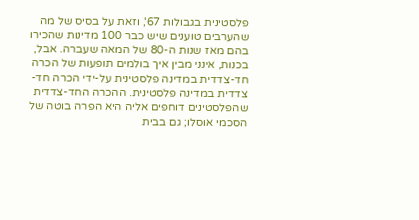פלסטינית בגבולות 67', וזאת על בסיס של מה שהערבים טוענים שיש כבר 100 מדינות שהכירו בהם מאז שנות ה-80 של המאה שעברה. אבל, בכנות, אינני מבין איך בולמים תופעות של הכרה חד-צדדית במדינה פלסטינית על-ידי הכרה חד-צדדית במדינה פלסטינית. ההכרה החד-צדדית שהפלסטינים דוחפים אליה היא הפרה בוטה של הסכמי אוסלו; גם בבית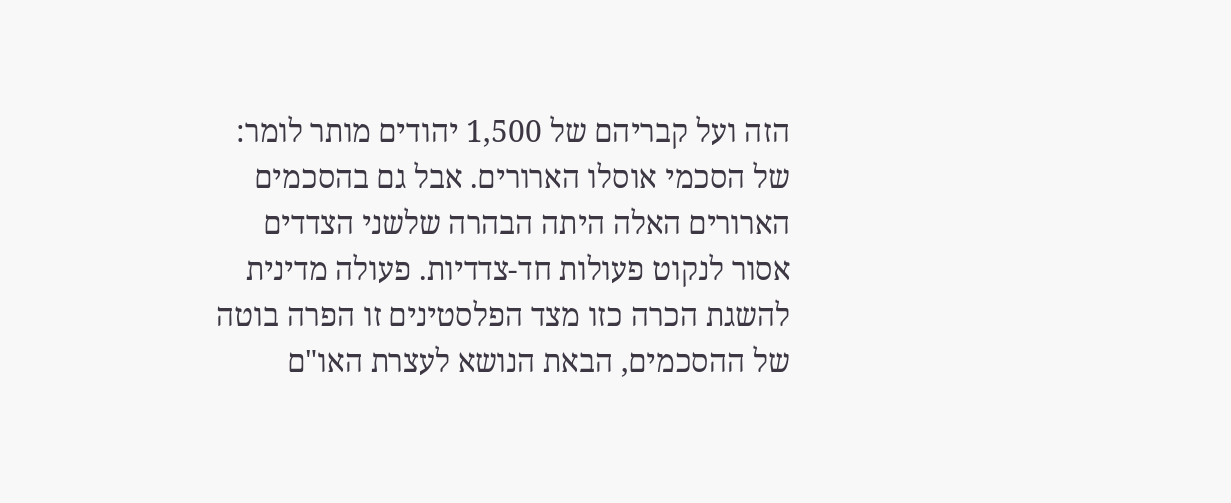הזה ועל קבריהם של 1,500 יהודים מותר לומר: של הסכמי אוסלו הארורים. אבל גם בהסכמים הארורים האלה היתה הבהרה שלשני הצדדים אסור לנקוט פעולות חד-צדדיות. פעולה מדינית להשגת הכרה כזו מצד הפלסטינים זו הפרה בוטה של ההסכמים, הבאת הנושא לעצרת האו"ם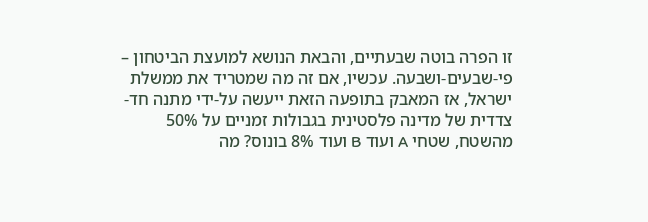זו הפרה בוטה שבעתיים, והבאת הנושא למועצת הביטחון – פי-שבעים-ושבעה. עכשיו, אם זה מה שמטריד את ממשלת ישראל, אז המאבק בתופעה הזאת ייעשה על-ידי מתנה חד-צדדית של מדינה פלסטינית בגבולות זמניים על 50% מהשטח, שטחי A ועוד B ועוד 8% בונוס? מה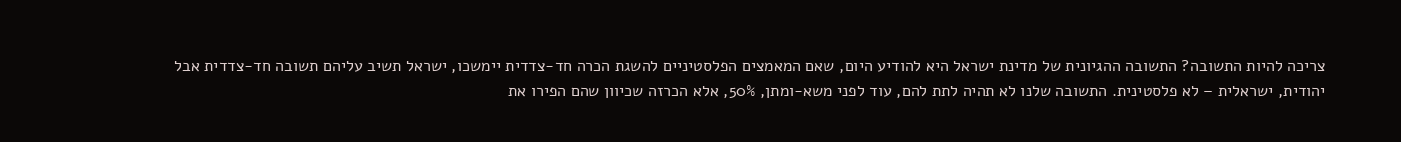צריכה להיות התשובה? התשובה ההגיונית של מדינת ישראל היא להודיע היום, שאם המאמצים הפלסטיניים להשגת הכרה חד-צדדית יימשכו, ישראל תשיב עליהם תשובה חד-צדדית אבל יהודית, ישראלית – לא פלסטינית. התשובה שלנו לא תהיה לתת להם, עוד לפני משא-ומתן, 50%, אלא הכרזה שכיוון שהם הפירו את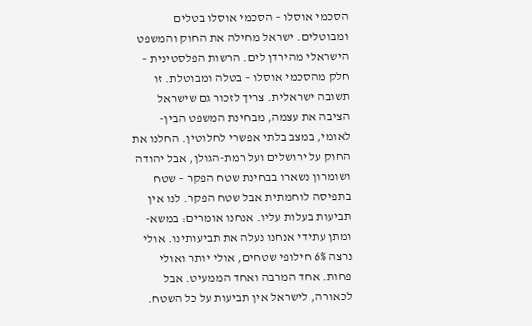הסכמי אוסלו – הסכמי אוסלו בטלים ומבוטלים. ישראל מחילה את החוק והמשפט הישראלי מהירדן לים. הרשות הפלסטינית – חלק מהסכמי אוסלו – בטלה ומבוטלת. זו תשובה ישראלית. צריך לזכור גם שישראל הציבה את עצמה, מבחינת המשפט הבין-לאומי, במצב בלתי אפשרי לחלוטין. החלנו את החוק על ירושלים ועל רמת-הגולן, אבל יהודה ושומרון נשארו בבחינת שטח הפקר – שטח בתפיסה לוחמתית אבל שטח הפקר. לנו אין תביעות בעלות עליו. אנחנו אומרים: במשא-ומתן עתידי אנחנו נעלה את תביעותינו. אולי נרצה 6% חילופי שטחים, אולי יותר ואולי פחות. אחד המרבה ואחד הממעיט. אבל לכאורה, לישראל אין תביעות על כל השטח.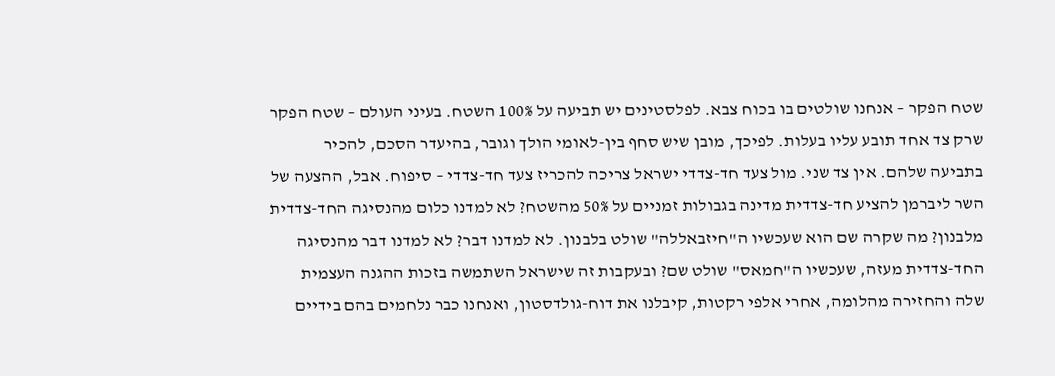שטח הפקר – אנחנו שולטים בו בכוח צבא. לפלסטינים יש תביעה על 100% השטח. בעיני העולם – שטח הפקר שרק צד אחד תובע עליו בעלות. לפיכך, מובן שיש סחף בין-לאומי הולך וגובר, בהיעדר הסכם, להכיר בתביעה שלהם. אין צד שני. מול צעד חד-צדדי ישראל צריכה להכריז צעד חד-צדדי – סיפוח. אבל, ההצעה של השר ליברמן להציע חד-צדדית מדינה בגבולות זמניים על 50% מהשטח? לא למדנו כלום מהנסיגה החד-צדדית מלבנון? מה שקרה שם הוא שעכשיו ה"חיזבאללה" שולט בלבנון. לא למדנו דבר? לא למדנו דבר מהנסיגה החד-צדדית מעזה, שעכשיו ה"חמאס" שולט שם? ובעקבות זה שישראל השתמשה בזכות ההגנה העצמית שלה והחזירה מהלומה, אחרי אלפי רקטות, קיבלנו את דוח-גולדסטון, ואנחנו כבר נלחמים בהם בידיים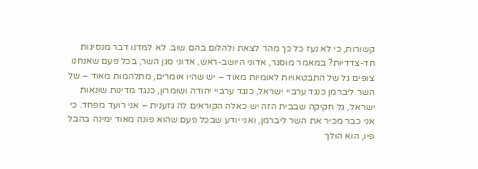קשורות, כי לא נעז כל כך מהר לצאת ולהלום בהם שוב. לא למדנו דבר מנסיגות חד-צדדיות? במאמר מוסגר, אדוני היושב-ראש, אדוני סגן השר, בכל פעם שאנחנו צופים גל של התבטאויות לאומיות מאוד – יש שהיו אומרים, מתלהמות מאוד – של השר ליברמן כנגד ערביי ישראל, כנגד ערביי יהודה ושומרון, כנגד מדינות שונאות ישראל, גל חקיקה שבבית הזה יש כאלה הקוראים לה גזענית – אני רועד מפחד. כי אני כבר מכיר את השר ליברמן, ואני יודע שבכל פעם שהוא פונה מאוד ימינה בהבל פיו, הוא הולך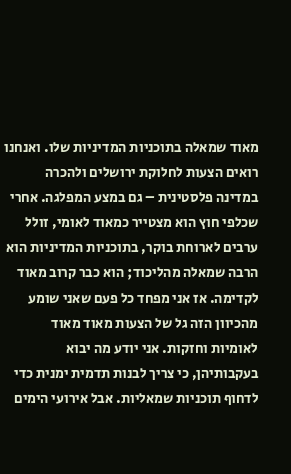מאוד שמאלה בתוכניות המדיניות שלו. ואנחנו רואים הצעות לחלוקת ירושלים ולהכרה במדינה פלסטינית – גם במצע המפלגה. אחרי שכלפי חוץ הוא מצטייר כמאוד לאומי, זולל ערבים לארוחת בוקר, בתוכניות המדיניות הוא הרבה שמאלה מהליכוד; הוא כבר קרוב מאוד לקדימה. אז אני מפחד כל פעם שאני שומע מהכיוון הזה גל של הצעות מאוד מאוד לאומיות וחזקות. אני יודע מה יבוא בעקבותיהן, כי צריך לבנות תדמית ימנית כדי לדחוף תוכניות שמאליות. אבל אירועי הימים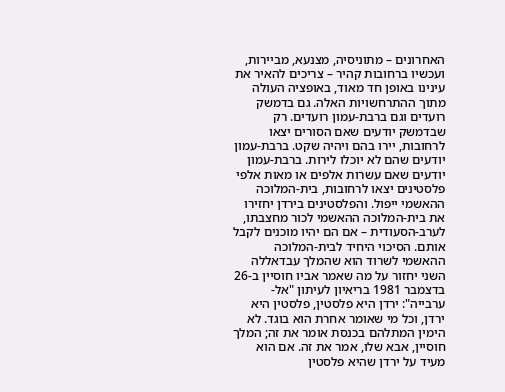האחרונים – מתוניסיה, מצנעא, מביירות, ועכשיו ברחובות קהיר – צריכים להאיר את עינינו באופן חד מאוד, באופציה העולה מתוך ההתרחשויות האלה. גם בדמשק רועדים וגם ברבת-עמון רועדים. רק שבדמשק יודעים שאם הסורים יצאו לרחובות, יירו בהם ויהיה שקט. ברבת-עמון יודעים שהם לא יוכלו לירות. ברבת-עמון יודעים שאם עשרות אלפים או מאות אלפי פלסטינים יצאו לרחובות, בית-המלוכה ההאשמי ייפול. והפלסטינים בירדן יחזירו את בית-המלוכה ההאשמי לכור מחצבתו, לערב-הסעודית – אם הם יהיו מוכנים לקבל אותם. הסיכוי היחיד לבית-המלוכה ההאשמי לשרוד הוא שהמלך עבדאללה השני יחזור על מה שאמר אביו חוסיין ב-26 בדצמבר 1981 בריאיון לעיתון "אל-ערבייה": ירדן היא פלסטין, פלסטין היא ירדן, וכל מי שאומר אחרת הוא בוגד. לא הימין המתלהם בכנסת אומר את זה; המלך חוסיין, אבא שלו, אמר את זה. אם הוא מעיד על ירדן שהיא פלסטין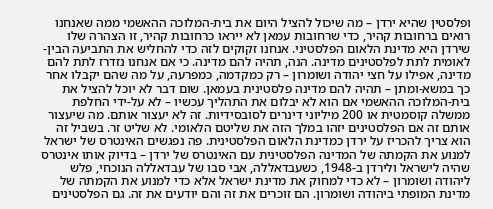ופלסטין שהיא ירדן – מה שיכול להציל היום את בית-המלוכה ההאשמי ממה שאנחנו רואים ברחובות קהיר, כדי שרחובות עמאן לא ייראו כרחובות קהיר, זו הצהרה שלו שירדן היא מדינת הלאום הפלסטיני. אנחנו זקוקים לזה כדי להחליש את התביעה הבין-לאומית לתת לפלסטינים מדינה. הנה, תהיה להם מדינה. כי אם אנחנו נזדרז לתת להם מדינה, אפילו על חצי יהודה ושומרון – רק כמקדמה, כמפרעה, על מה שהם יקבלו אחר כך במשא-ומתן – תהיה להם מדינה פלסטינית בעמאן. שום דבר לא יוכל להציל את בית-המלוכה ההאשמי אם הוא לא יבלום את התהליך עכשיו – לא על-ידי החלפת ממשלה קוסמטית או 200 מיליוני דינרים לסובסידיות. זה לא יעצור אותם. מה שיעצור אותם זה אם הפלסטינים יזהו במלך הזה את שליטם הלאומי. לא שליט זר. בשביל זה הוא צריך להכריז על ירדן כמדינת הלאום הפלסטינית. פה נפגשים האינטרס של ישראל למנוע את הקמתה של המדינה הפלסטינית עם האינטרס של ירדן – בדיוק אותו אינטרס שהיה לישראל ולירדן ב-1948, כשעבדאללה, אבי סבו של עבדאללה הנוכחי, פלש ליהודה ושומרון – לא כדי למחוק את מדינת ישראל אלא כדי למנוע את הקמתה של מדינת המופתי ביהודה ושומרון. הם זוכרים את זה והם יודעים את זה. גם הפלסטינים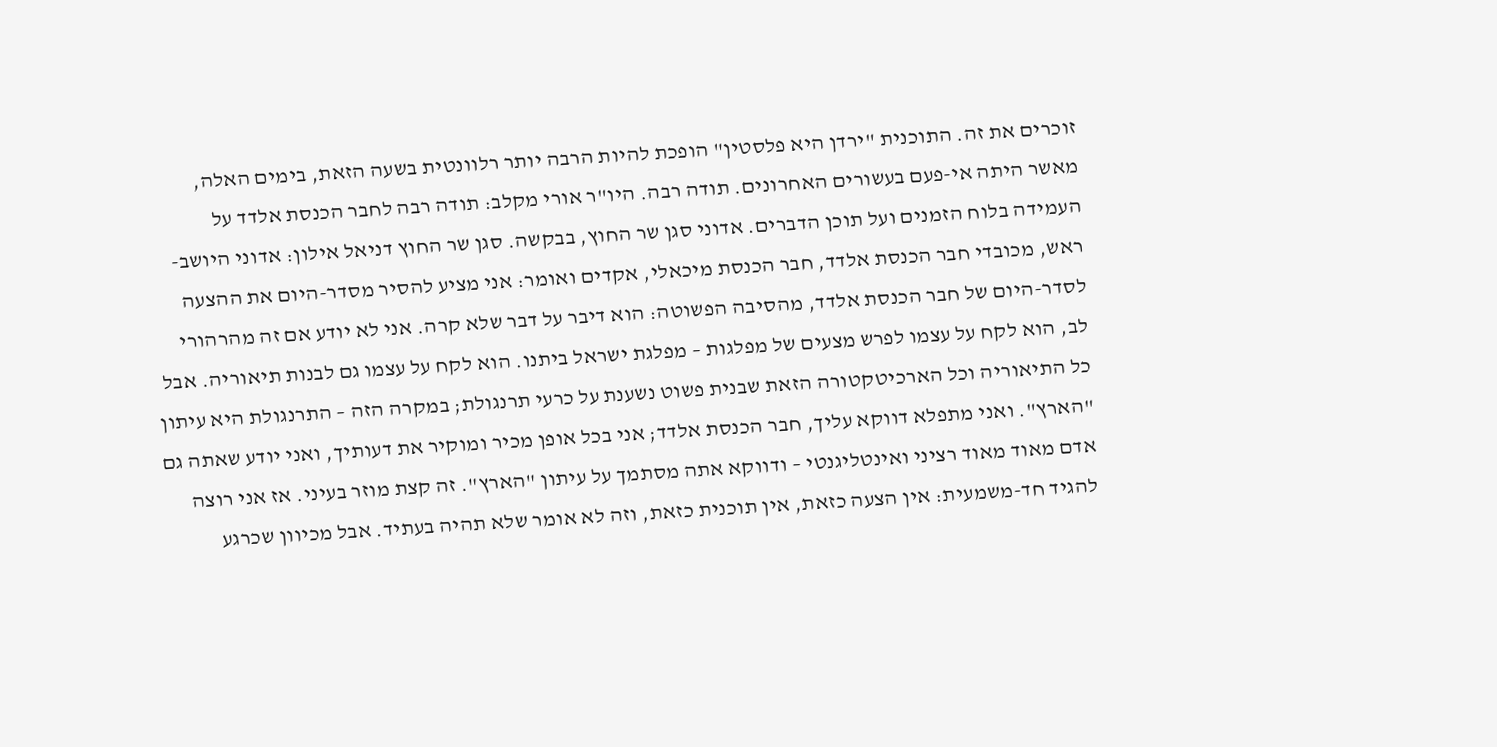זוכרים את זה. התוכנית "ירדן היא פלסטין" הופכת להיות הרבה יותר רלוונטית בשעה הזאת, בימים האלה, מאשר היתה אי-פעם בעשורים האחרונים. תודה רבה. היו"ר אורי מקלב: תודה רבה לחבר הכנסת אלדד על העמידה בלוח הזמנים ועל תוכן הדברים. אדוני סגן שר החוץ, בבקשה. סגן שר החוץ דניאל אילון: אדוני היושב-ראש, מכובדי חבר הכנסת אלדד, חבר הכנסת מיכאלי, אקדים ואומר: אני מציע להסיר מסדר-היום את ההצעה לסדר-היום של חבר הכנסת אלדד, מהסיבה הפשוטה: הוא דיבר על דבר שלא קרה. אני לא יודע אם זה מהרהורי לב, הוא לקח על עצמו לפרש מצעים של מפלגות – מפלגת ישראל ביתנו. הוא לקח על עצמו גם לבנות תיאוריה. אבל כל התיאוריה וכל הארכיטקטורה הזאת שבנית פשוט נשענת על כרעי תרנגולת; במקרה הזה – התרנגולת היא עיתון "הארץ". ואני מתפלא דווקא עליך, חבר הכנסת אלדד; אני בכל אופן מכיר ומוקיר את דעותיך, ואני יודע שאתה גם אדם מאוד מאוד רציני ואינטליגנטי – ודווקא אתה מסתמך על עיתון "הארץ". זה קצת מוזר בעיני. אז אני רוצה להגיד חד-משמעית: אין הצעה כזאת, אין תוכנית כזאת, וזה לא אומר שלא תהיה בעתיד. אבל מכיוון שכרגע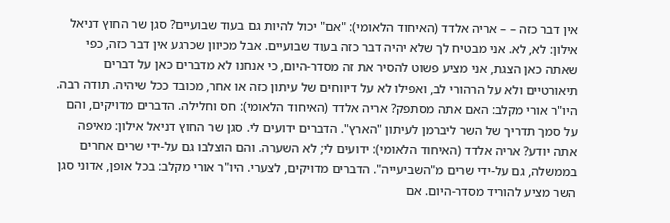אין דבר כזה – – אריה אלדד (האיחוד הלאומי): "אם" יכול להיות גם בעוד שבועיים? סגן שר החוץ דניאל אילון: לא, לא. אני מבטיח לך שלא יהיה דבר כזה בעוד שבועיים. אבל מכיוון שכרגע אין דבר כזה, כפי שאתה כאן הצגת, אני מציע פשוט להסיר את זה מסדר-היום, כי אנחנו לא מדברים כאן על דברים תיאורטיים ולא על הרהורי לב, ואפילו לא על דיווחים של עיתון כזה או אחר, מכובד ככל שיהיה. תודה רבה. היו"ר אורי מקלב: האם אתה מסתפק? אריה אלדד (האיחוד הלאומי): חס וחלילה. הדברים מדויקים, והם על סמך תדריך של השר ליברמן לעיתון "הארץ". הדברים ידועים לי. סגן שר החוץ דניאל אילון: מאיפה אתה יודע? אריה אלדד (האיחוד הלאומי): ידועים לי; לא השערה. והם הוצלבו גם על-ידי שרים אחרים בממשלה, גם על-ידי שרים מ"השביעייה". הדברים מדויקים, לצערי. היו"ר אורי מקלב: בכל אופן, אדוני סגן השר מציע להוריד מסדר-היום. אם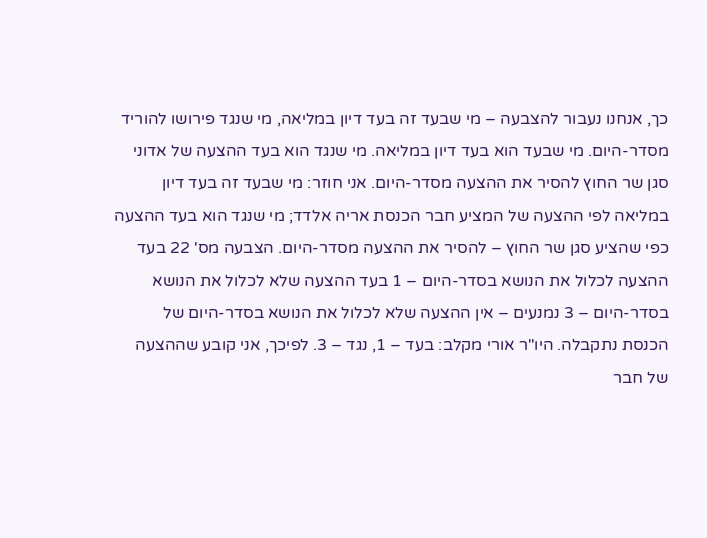כך, אנחנו נעבור להצבעה – מי שבעד זה בעד דיון במליאה, מי שנגד פירושו להוריד מסדר-היום. מי שבעד הוא בעד דיון במליאה. מי שנגד הוא בעד ההצעה של אדוני סגן שר החוץ להסיר את ההצעה מסדר-היום. אני חוזר: מי שבעד זה בעד דיון במליאה לפי ההצעה של המציע חבר הכנסת אריה אלדד; מי שנגד הוא בעד ההצעה כפי שהציע סגן שר החוץ – להסיר את ההצעה מסדר-היום. הצבעה מס' 22 בעד ההצעה לכלול את הנושא בסדר-היום – 1 בעד ההצעה שלא לכלול את הנושא בסדר-היום – 3 נמנעים – אין ההצעה שלא לכלול את הנושא בסדר-היום של הכנסת נתקבלה. היו"ר אורי מקלב: בעד – 1, נגד – 3. לפיכך, אני קובע שההצעה של חבר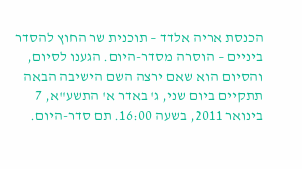הכנסת אריה אלדד – תוכנית שר החוץ להסדר ביניים – הוסרה מסדר-היום. הגענו לסיום, והסיום הוא שאם ירצה השם הישיבה הבאה תתקיים ביום שני, ג' באדר א' התשע"א, 7 בינואר 2011, בשעה 16:00. תם סדר-היום.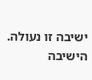ישיבה זו נעולה. הישיבה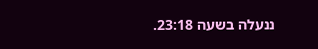ננעלה בשעה 23:18.